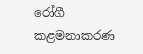රෝගී කළමනාකරණ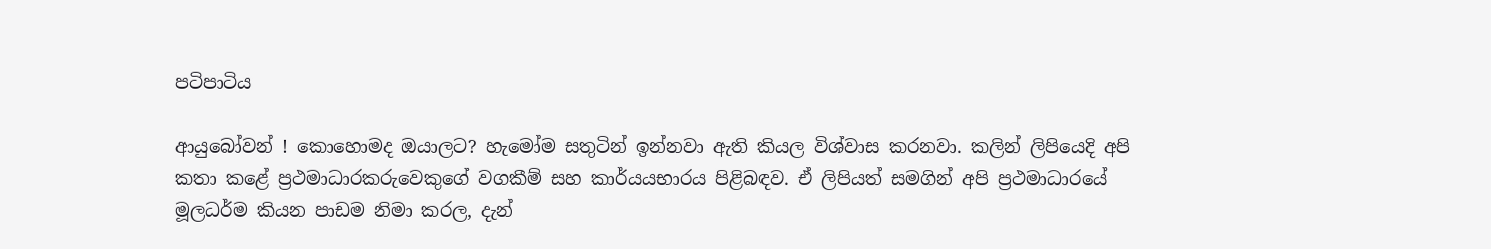පටිපාටිය

ආයුබෝවන් ! කොහොමද ඔයාලට? හැමෝම සතුටින් ඉන්නවා ඇති කියල විශ්වාස කරනවා. කලින් ලිපියෙදි අපි කතා කළේ ප්‍රථමාධාරකරුවෙකුගේ වගකීම් සහ කාර්යයභාරය පිළිබඳව. ඒ ලිපියත් සමගින් අපි ප්‍රථමාධාරයේ මූලධර්ම කියන පාඩම නිමා කරල, දැන්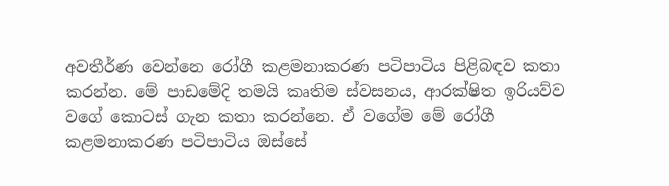අවතීර්ණ වෙන්නෙ රෝගී කළමනාකරණ පටිපාටිය පිළිබඳව කතා කරන්න. මේ පාඩමේදි තමයි කෘතිම ස්වසනය, ආරක්ෂිත ඉරියව්ව වගේ කොටස් ගැන කතා කරන්නෙ. ඒ වගේම මේ රෝගී කළමනාකරණ පටිපාටිය ඔස්සේ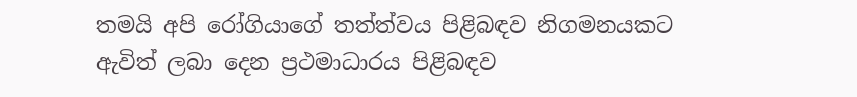තමයි අපි රෝගියාගේ තත්ත්වය පිළිබඳව නිගමනයකට ඇවිත් ලබා දෙන ප්‍රථමාධාරය පිළිබඳව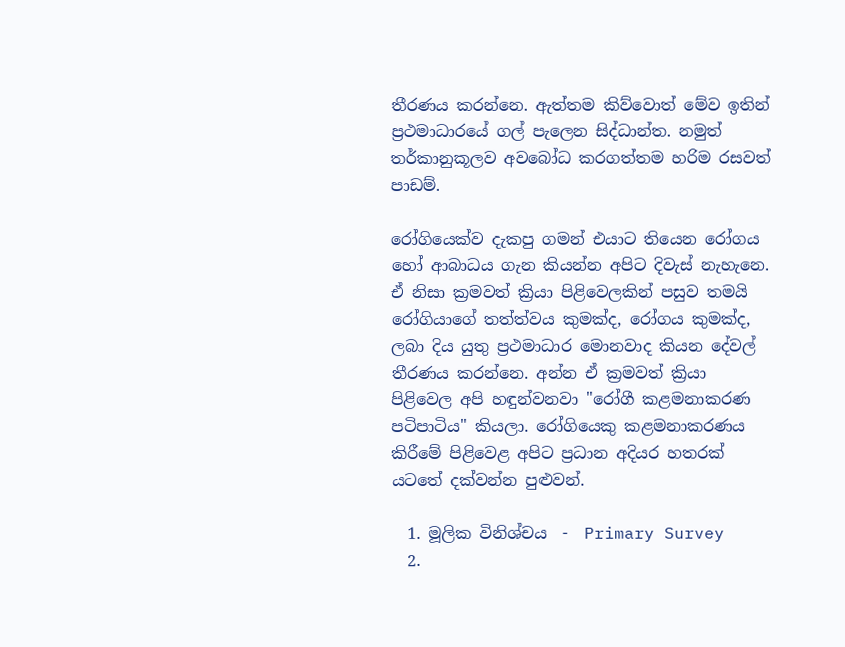තීරණය කරන්නෙ. ඇත්තම කිව්වොත් මේව ඉතින් ප්‍රථමාධාරයේ ගල් පැලෙන සිද්ධාන්ත. නමුත් තර්කානුකූලව අවබෝධ කරගත්තම හරිම රසවත් පාඩම්.

රෝගියෙක්ව දැකපු ගමන් එයාට තියෙන රෝගය හෝ ආබාධය ගැන කියන්න අපිට දිවැස් නැහැනෙ. ඒ නිසා ක්‍රමවත් ක්‍රියා පිළිවෙලකින් පසුව තමයි රෝගියාගේ තත්ත්වය කුමක්ද, රෝගය කුමක්ද, ලබා දිය යුතු ප්‍රථමාධාර මොනවාද කියන දේවල් තීරණය කරන්නෙ. අන්න ඒ ක්‍රමවත් ක්‍රියා පිළිවෙල අපි හඳුන්වනවා "රෝගී කළමනාකරණ පටිපාටිය" කියලා. රෝගියෙකු කළමනාකරණය කිරීමේ පිළිවෙළ අපිට ප්‍රධාන අදියර හතරක් යටතේ දක්වන්න පුළුවන්.

  1. මූලික විනිශ්චය  -  Primary Survey
  2.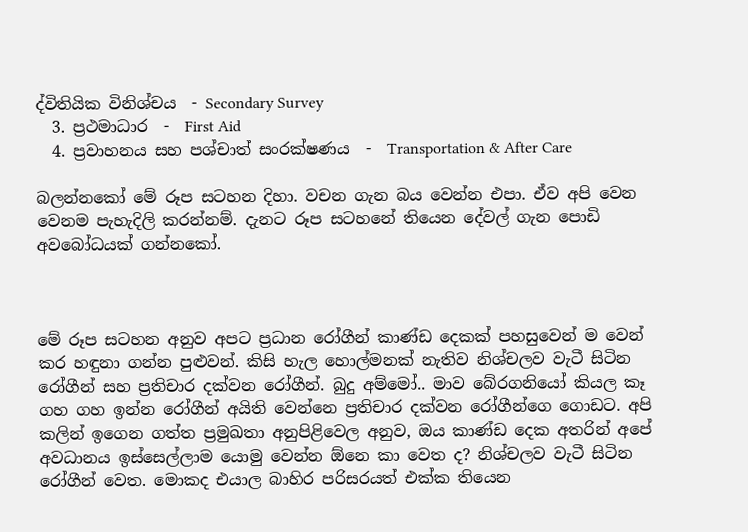ද්විතියික විනිශ්චය  - Secondary Survey
  3. ප්‍රථමාධාර  -  First Aid
  4. ප්‍රවාහනය සහ පශ්චාත් සංරක්ෂණය  -  Transportation & After Care

බලන්නකෝ මේ රූප සටහන දිහා. වචන ගැන බය වෙන්න එපා. ඒව අපි වෙන වෙනම පැහැදිලි කරන්නම්. දැනට රූප සටහනේ තියෙන දේවල් ගැන පොඩි අවබෝධයක් ගන්නකෝ.



මේ රූප සටහන අනුව අපට ප්‍රධාන රෝගීන් කාණ්ඩ දෙකක් පහසුවෙන් ම වෙන් කර හඳුනා ගන්න පුළුවන්. කිසි හැල හොල්මනක් නැතිව නිශ්චලව වැටී සිටින රෝගීන් සහ ප්‍රතිචාර දක්වන රෝගීන්. බුදු අම්මෝ.. මාව බේරගනියෝ කියල කෑ ගහ ගහ ඉන්න රෝගීන් අයිති වෙන්නෙ ප්‍රතිචාර දක්වන රෝගීන්ගෙ ගොඩට. අපි කලින් ඉගෙන ගත්ත ප්‍රමුඛතා අනුපිළිවෙල අනුව, ඔය කාණ්ඩ දෙක අතරින් අපේ අවධානය ඉස්සෙල්ලාම යොමු වෙන්න ඕනෙ කා වෙත ද? නිශ්චලව වැටී සිටින රෝගීන් වෙත. මොකද එයාල බාහිර පරිසරයත් එක්ක තියෙන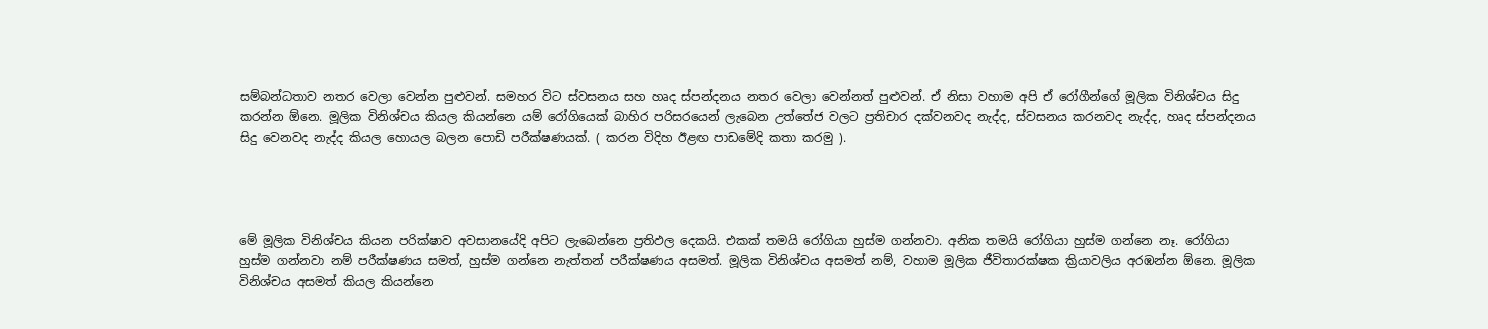සම්බන්ධතාව නතර වෙලා වෙන්න පුළුවන්. සමහර විට ස්වසනය සහ හෘද ස්පන්දනය නතර වෙලා වෙන්නත් පුළුවන්. ඒ නිසා වහාම අපි ඒ රෝගීන්ගේ මූලික විනිශ්චය සිදු කරන්න ඕනෙ. මූලික විනිශ්චය කියල කියන්නෙ යම් රෝගියෙක් බාහිර පරිසරයෙන් ලැබෙන උත්තේජ වලට ප්‍රතිචාර දක්වනවද නැද්ද, ස්වසනය කරනවද නැද්ද, හෘද ස්පන්දනය සිදු වෙනවද නැද්ද කියල හොයල බලන පොඩි පරීක්ෂණයක්. ( කරන විදිහ ඊළඟ පාඩමේදි කතා කරමු ).




මේ මූලික විනිශ්චය කියන පරික්ෂාව අවසානයේදි අපිට ලැබෙන්නෙ ප්‍රතිඵල දෙකයි. එකක් තමයි රෝගියා හුස්ම ගන්නවා. අනික තමයි රෝගියා හුස්ම ගන්නෙ නෑ. රෝගියා හුස්ම ගන්නවා නම් පරීක්ෂණය සමත්, හුස්ම ගන්නෙ නැත්තන් පරීක්ෂණය අසමත්. මූලික විනිශ්චය අසමත් නම්, වහාම මූලික ජීවිතාරක්ෂක ක්‍රියාවලිය අරඹන්න ඕනෙ. මූලික විනිශ්චය අසමත් කියල කියන්නෙ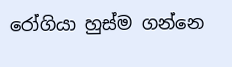රෝගියා හුස්ම ගන්නෙ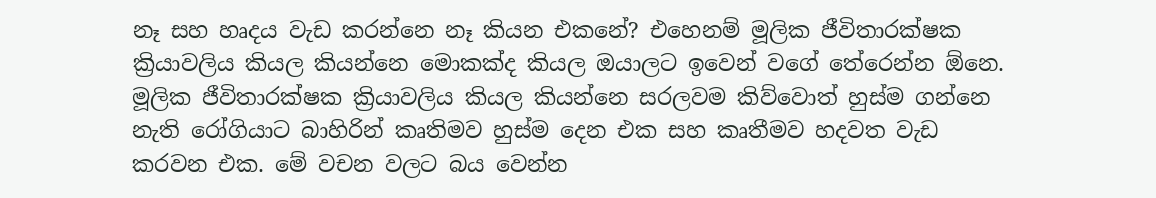නෑ සහ හෘදය වැඩ කරන්නෙ නෑ කියන එකනේ? එහෙනම් මූලික ජීවිතාරක්ෂක ක්‍රියාවලිය කියල කියන්නෙ මොකක්ද කියල ඔයාලට ඉවෙන් වගේ තේරෙන්න ඕනෙ. මූලික ජීවිතාරක්ෂක ක්‍රියාවලිය කියල කියන්නෙ සරලවම කිව්වොත් හුස්ම ගන්නෙ නැති රෝගියාට බාහිරින් කෘතිමව හුස්ම දෙන එක සහ කෘතීමව හදවත වැඩ කරවන එක. මේ වචන වලට බය වෙන්න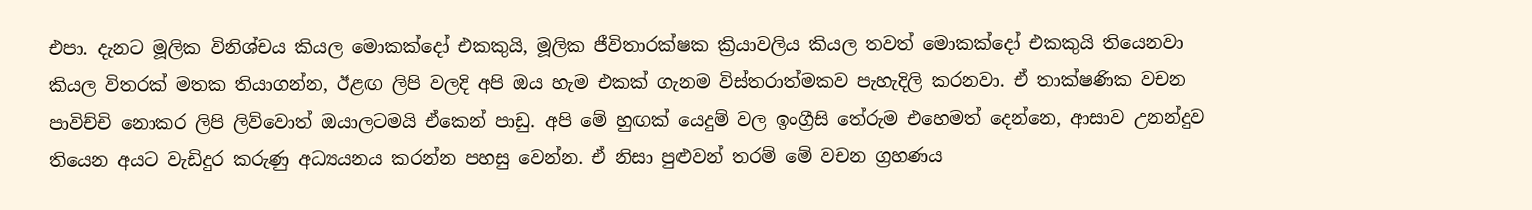එපා. දැනට මූලික විනිශ්චය කියල මොකක්දෝ එකකුයි, මූලික ජීවිතාරක්ෂක ක්‍රියාවලිය කියල තවත් මොකක්දෝ එකකුයි තියෙනවා කියල විතරක් මතක තියාගන්න, ඊළඟ ලිපි වලදි අපි ඔය හැම එකක් ගැනම විස්තරාත්මකව පැහැදිලි කරනවා. ඒ තාක්ෂණික වචන පාවිච්චි නොකර ලිපි ලිව්වොත් ඔයාලටමයි ඒකෙන් පාඩු. අපි මේ හුඟක් යෙදුම් වල ඉංග්‍රීසි තේරුම එහෙමත් දෙන්නෙ, ආසාව උනන්දුව තියෙන අයට වැඩිදුර කරුණු අධ්‍යයනය කරන්න පහසු වෙන්න. ඒ නිසා පුළුවන් තරම් මේ වචන ග්‍රහණය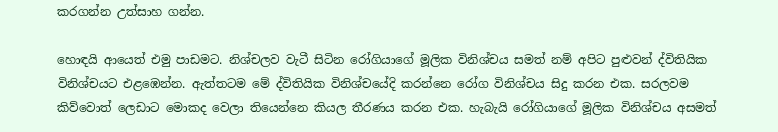කරගන්න උත්සාහ ගන්න.

හොඳයි ආයෙත් එමු පාඩමට. නිශ්චලව වැටී සිටින රෝගියාගේ මූලික විනිශ්චය සමත් නම් අපිට පුළුවන් ද්විතියික විනිශ්චයට එළඹෙන්න. ඇත්තටම මේ ද්විතියික විනිශ්චයේදි කරන්නෙ රෝග විනිශ්චය සිදු කරන එක. සරලවම කිව්වොත් ලෙඩාට මොකද වෙලා තියෙන්නෙ කියල තීරණය කරන එක. හැබැයි රෝගියාගේ මූලික විනිශ්චය අසමත්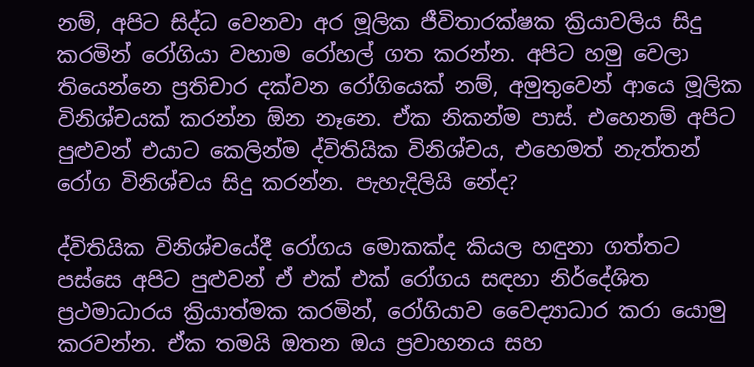නම්, අපිට සිද්ධ වෙනවා අර මූලික ජීවිතාරක්ෂක ක්‍රියාවලිය සිදු කරමින් රෝගියා වහාම රෝහල් ගත කරන්න. අපිට හමු වෙලා තියෙන්නෙ ප්‍රතිචාර දක්වන රෝගියෙක් නම්, අමුතුවෙන් ආයෙ මූලික විනිශ්චයක් කරන්න ඕන නෑනෙ. ඒක නිකන්ම පාස්. එහෙනම් අපිට පුළුවන් එයාට කෙලින්ම ද්විතියික විනිශ්චය, එහෙමත් නැත්තන් රෝග විනිශ්චය සිදු කරන්න. පැහැදිලියි නේද?

ද්විතියික විනිශ්චයේදී රෝගය මොකක්ද කියල හඳුනා ගත්තට පස්සෙ අපිට පුළුවන් ඒ එක් එක් රෝගය සඳහා නිර්දේශිත ප්‍රථමාධාරය ක්‍රියාත්මක කරමින්, රෝගියාව වෛද්‍යාධාර කරා යොමු කරවන්න. ඒක තමයි ඔතන ඔය ප්‍රවාහනය සහ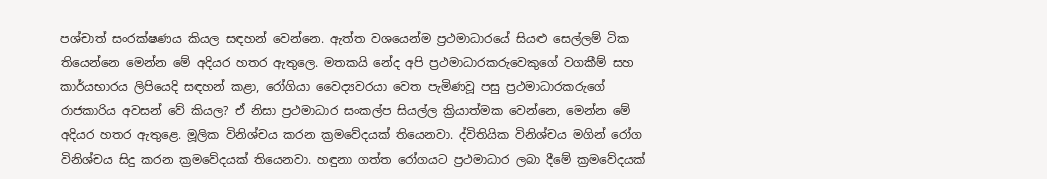පශ්චාත් සංරක්ෂණය කියල සඳහන් වෙන්නෙ. ඇත්ත වශයෙන්ම ප්‍රථමාධාරයේ සියළු සෙල්ලම් ටික තියෙන්නෙ මෙන්න මේ අදියර හතර ඇතුලෙ. මතකයි නේද අපි ප්‍රථමාධාරකරුවෙකුගේ වගකීම් සහ කාර්යභාරය ලිපියෙදි සඳහන් කළා, රෝගියා වෛද්‍යවරයා වෙත පැමිණවූ පසු ප්‍රථමාධාරකරුගේ රාජකාරිය අවසන් වේ කියල? ඒ නිසා ප්‍රථමාධාර සංකල්ප සියල්ල ක්‍රියාත්මක වෙන්නෙ, මෙන්න මේ අදියර හතර ඇතුළෙ. මූලික විනිශ්චය කරන ක්‍රමවේදයක් තියෙනවා. ද්විතියික විනිශ්චය මගින් රෝග විනිශ්චය සිදු කරන ක්‍රමවේදයක් තියෙනවා. හඳුනා ගත්ත රෝගයට ප්‍රථමාධාර ලබා දීමේ ක්‍රමවේදයක්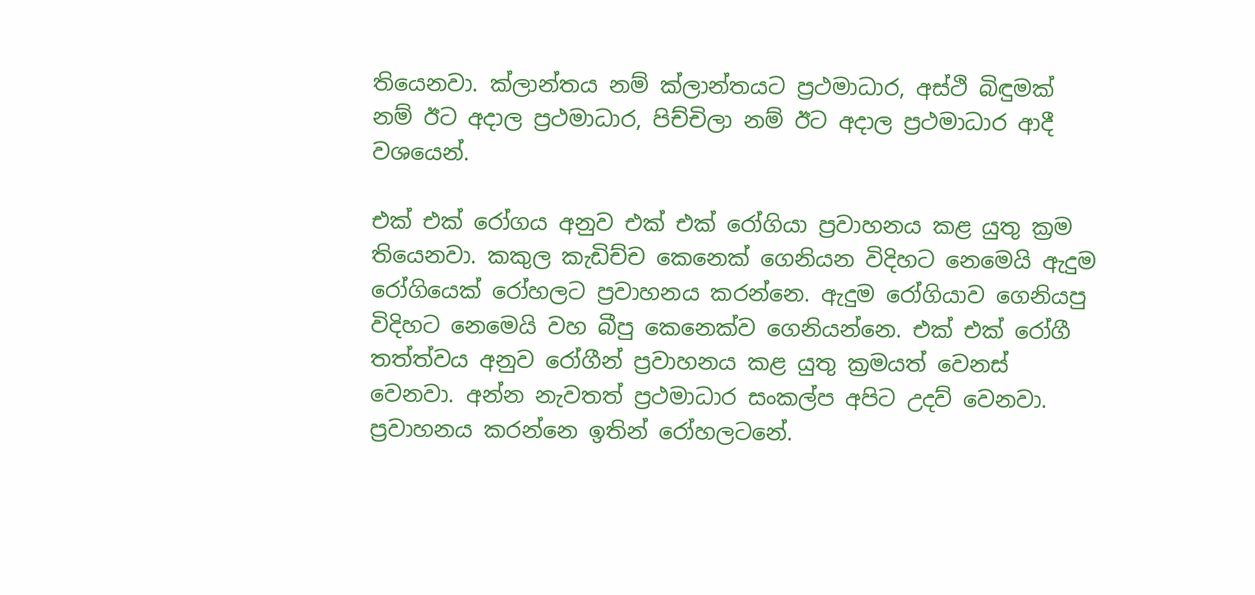තියෙනවා. ක්ලාන්තය නම් ක්ලාන්තයට ප්‍රථමාධාර, අස්ථි බිඳුමක් නම් ඊට අදාල ප්‍රථමාධාර, පිච්චිලා නම් ඊට අදාල ප්‍රථමාධාර ආදී වශයෙන්.

එක් එක් රෝගය අනුව එක් එක් රෝගියා ප්‍රවාහනය කළ යුතු ක්‍රම තියෙනවා. කකුල කැඩිච්ච කෙනෙක් ගෙනියන විදිහට නෙමෙයි ඇදුම රෝගියෙක් රෝහලට ප්‍රවාහනය කරන්නෙ. ඇදුම රෝගියාව ගෙනියපු විදිහට නෙමෙයි වහ බීපු කෙනෙක්ව ගෙනියන්නෙ. එක් එක් රෝගී තත්ත්වය අනුව රෝගීන් ප්‍රවාහනය කළ යුතු ක්‍රමයත් වෙනස් වෙනවා. අන්න නැවතත් ප්‍රථමාධාර සංකල්ප අපිට උදව් වෙනවා. ප්‍රවාහනය කරන්නෙ ඉතින් රෝහලටනේ.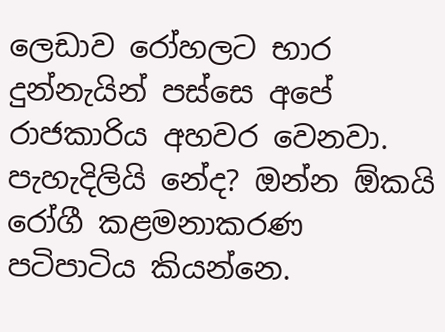ලෙඩාව රෝහලට භාර දුන්නැයින් පස්සෙ අපේ රාජකාරිය අහවර වෙනවා. පැහැදිලියි නේද? ඔන්න ඕකයි රෝගී කළමනාකරණ පටිපාටිය කියන්නෙ.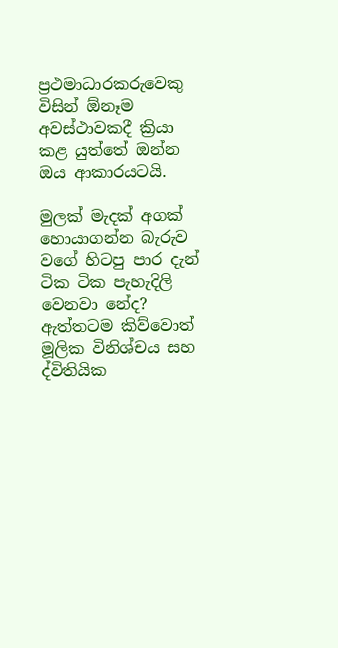ප්‍රථමාධාරකරුවෙකු විසින් ඕනෑම අවස්ථාවකදී ක්‍රියා කළ යුත්තේ ඔන්න ඔය ආකාරයටයි.

මුලක් මැදක් අගක් හොයාගන්න බැරුව වගේ හිටපු පාර දැන් ටික ටික පැහැදිලි වෙනවා නේද? ඇත්තටම කිව්වොත් මූලික විනිශ්චය සහ ද්විතියික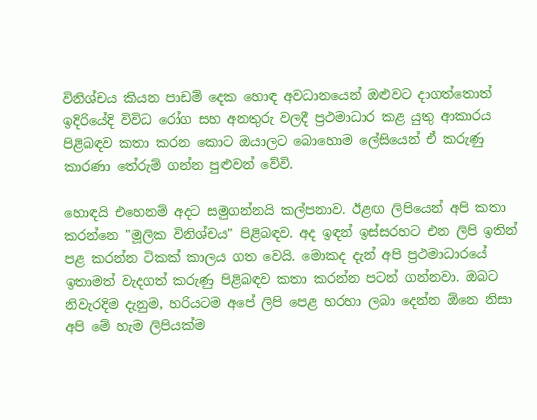විනිශ්චය කියන පාඩම් දෙක හොඳ අවධානයෙන් ඔළුවට දාගත්තොත් ඉදිරියේදි විවිධ රෝග සහ අනතුරු වලදී ප්‍රථමාධාර කළ යුතු ආකාරය පිළිබඳව කතා කරන කොට ඔයාලට බොහොම ලේසියෙන් ඒ කරුණු කාරණා තේරුම් ගන්න පුළුවන් වේවි.

හොඳයි එහෙනම් අදට සමුගන්නයි කල්පනාව. ඊළඟ ලිපියෙන් අපි කතා කරන්නෙ "මූලික විනිශ්චය" පිළිබඳව. අද ඉඳන් ඉස්සරහට එන ලිපි ඉතින් පළ කරන්න ටිකක් කාලය ගත වෙයි. මොකද දැන් අපි ප්‍රථමාධාරයේ ඉතාමත් වැදගත් කරුණු පිළිබඳව කතා කරන්න පටන් ගන්නවා. ඔබට නිවැරදිම දැනුම, හරියටම අපේ ලිපි පෙළ හරහා ලබා දෙන්න ඕනෙ නිසා අපි මේ හැම ලිපියක්ම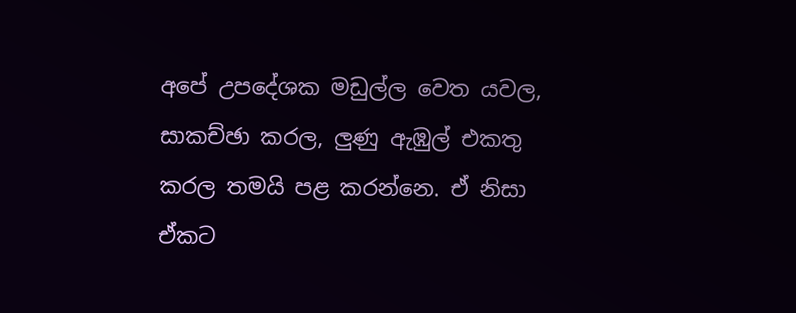අපේ උපදේශක මඩුල්ල වෙත යවල, සාකච්ඡා කරල, ලුණු ඇඹුල් එකතු කරල තමයි පළ කරන්නෙ. ඒ නිසා ඒකට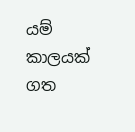යම් කාලයක් ගත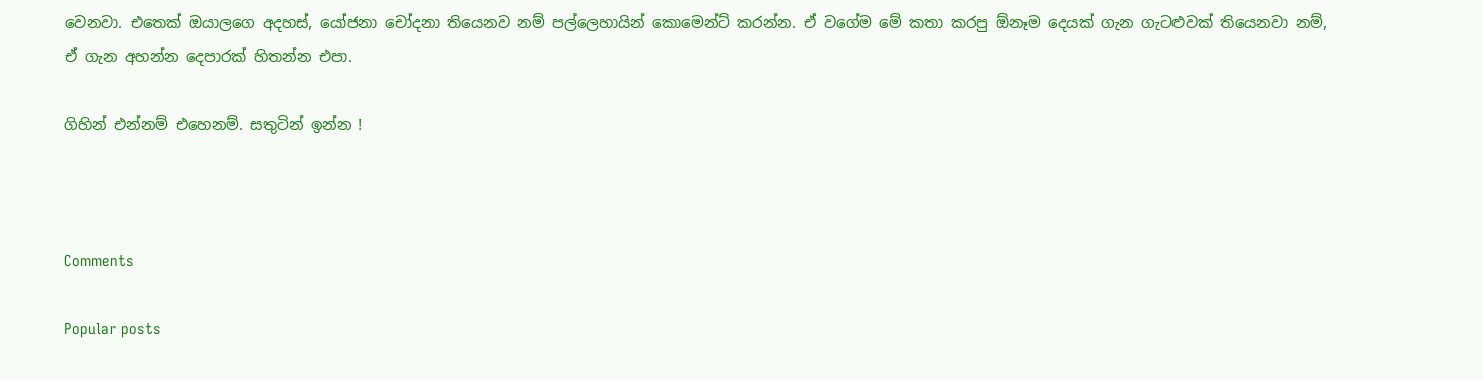වෙනවා. එතෙක් ඔයාලගෙ අදහස්, යෝජනා චෝදනා තියෙනව නම් පල්ලෙහායින් කොමෙන්ට් කරන්න. ඒ වගේම මේ කතා කරපු ඕනෑම දෙයක් ගැන ගැටළුවක් තියෙනවා නම්, ඒ ගැන අහන්න දෙපාරක් හිතන්න එපා.

ගිහින් එන්නම් එහෙනම්. සතුටින් ඉන්න !



Comments

Popular posts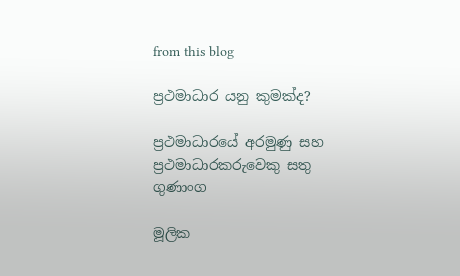from this blog

ප්‍රථමාධාර යනු කුමක්ද?

ප්‍රථමාධාරයේ අරමුණු සහ ප්‍රථමාධාරකරුවෙකු සතු ගුණාංග

මූලික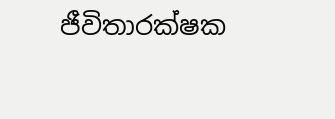ජීවිතාරක්ෂක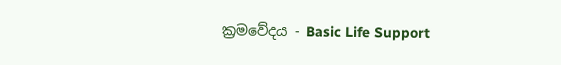ක්‍රමවේදය - Basic Life Support